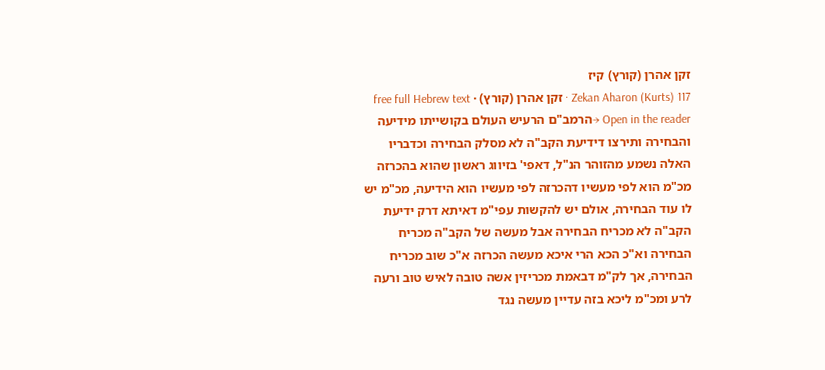זקן אהרן (קורץ) קיז
Zekan Aharon (Kurts) 117 · זקן אהרן (קורץ) · free full Hebrew text
Open in the reader →הרמב"ם הרעיש העולם בקושייתו מידיעה והבחירה ותירצו דידיעת הקב"ה לא מסלק הבחירה וכדבריו האלה נשמע מהזוהר הנ"ל, דאפי' בזיווג ראשון שהוא בהכרזה מכ"מ הוא לפי מעשיו דהכרזה לפי מעשיו הוא הידיעה, מכ"מ יש לו עוד הבחירה, אולם יש להקשות עפי"מ דאיתא דרק ידיעת הקב"ה לא מכריח הבחירה אבל מעשה של הקב"ה מכריח הבחירה וא"כ הכא הרי איכא מעשה הכרזה א"כ שוב מכריח הבחירה, אך לק"מ דבאמת מכריזין אשה טובה לאיש טוב ורעה לרע ומכ"מ ליכא בזה עדיין מעשה נגד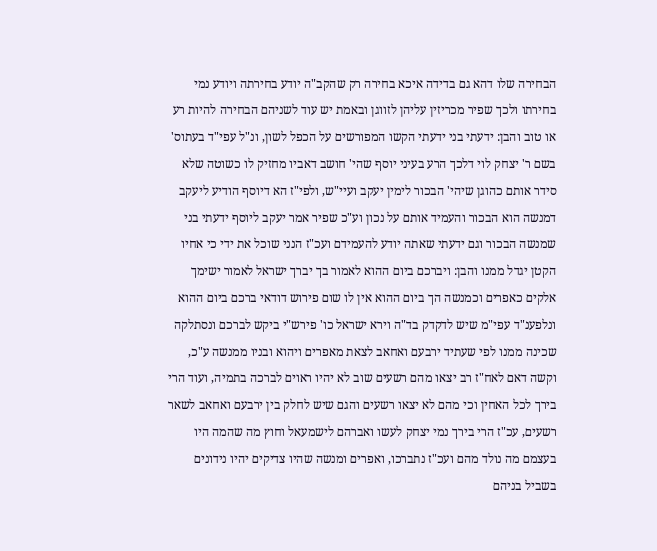הבחירה שלו דהא גם בדידה איכא בחירה רק שהקב"ה יודע בחירתה ויודע נמי בחירתו ולכך שפיר מכריזין עליהן לזווגן ובאמת יש עוד לשניהם הבחירה להיות רע או טוב והבן: ידעתי בני ידעתי הקשו המפורשים על הכפל לשון, ונ"ל עפי"ד בעתוס' בשם ר' יצחק לוי דלכך הרע בעיני יוסף שהי' חושב דאביו מחזיק לו כשוטה שלא סידר אותם כהוגן שיהי' הבכור לימין יעקב ועיי"ש, ולפי"ז הא דיוסף הודיע ליעקב דמנשה הוא הבכור והעמיד אותם על נכון וע"כ שפיר אמר יעקב ליוסף ידעתי בני שמנשה הבכור וגם ידעתי שאתה יודע להעמידם ועכ"ז הנני שוכל את ידי כי אחיו הקטן יגדל ממנו והבן: ויברכם ביום ההוא לאמור בך יברך ישראל לאמור ישימך אלקים כאפרים וכמנשה הך ביום ההוא אין לו שום פירוש דודאי ברכם ביום ההוא ונלפענ"ד עפי"מ שיש לדקדק בד"ה וירא ישראל כו' פירש"י ביקש לברכם ונסתלקה שכינה ממנו לפי שעתיד ירבעם ואחאב לצאת מאפרים ויהוא ובניו ממנשה ע"כ, וקשה דאם לאח"ז רב יצאו מהם רשעים שוב לא יהיו ראוים לברכה בתמיה, ועוד הרי בירך לכל האחין וכי מהם לא יצאו רשעים והגם שיש לחלק בין ירבעם ואחאב לשאר רשעים, עכ"ז הרי בירך נמי יצחק לעשו ואברהם לישמעאל וחוץ מה שהמה היו בעצמם מה נולד מהם ועכ"ז נתברכו, ואפרים ומנשה שהיו צדיקים יהיו נידונים בשביל בניהם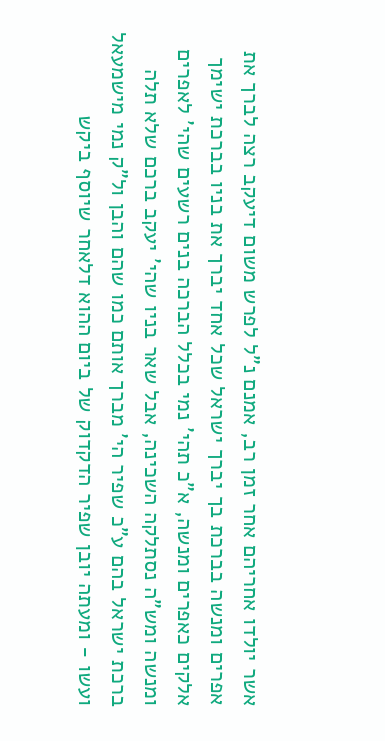אשר יולדו אחריהם אחר זמן רב, אמנם נ"ל לפרש משום דיעקב רצה לברך את אפרים ומנשה בברכת בך יברך ישראל שכל אחד יברך את בניו בברכת ישימך אלקים כאפרים ומנשה, א"כ תהי' נמי בכלל הברכה בנים רשעים שהי' לאפרים ומנשה ומש"ה נסתלקה השכינה, אבל שאר בניו שהי' יעקב ברכם שלא תלה ברכת ישראל בהם ע"כ שפיר הי' מברך אותם כמו שהם והבן ול"ק נמי מישמעאל ועשו - ומעתה יובן שפיר הדקדוק של ביום ההוא דלאחר שיוסף ביקש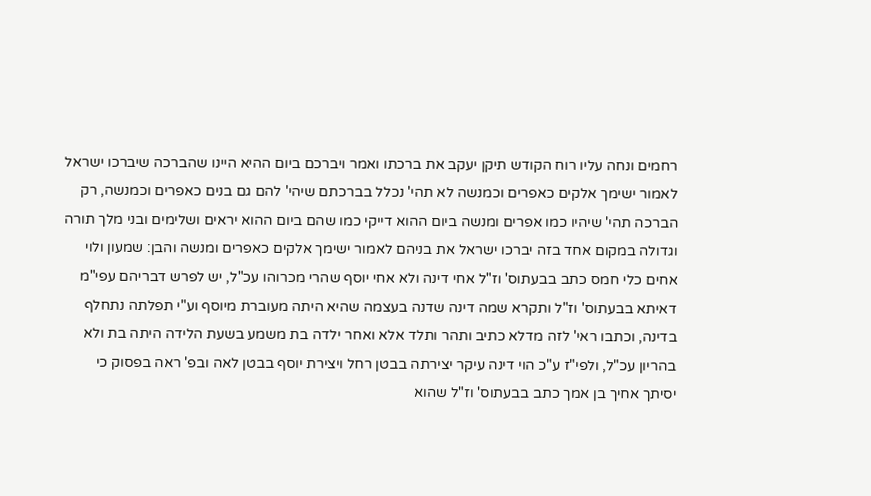רחמים ונחה עליו רוח הקודש תיקן יעקב את ברכתו ואמר ויברכם ביום ההיא היינו שהברכה שיברכו ישראל לאמור ישימך אלקים כאפרים וכמנשה לא תהי' נכלל בברכתם שיהי' להם גם בנים כאפרים וכמנשה, רק הברכה תהי' שיהיו כמו אפרים ומנשה ביום ההוא דייקי כמו שהם ביום ההוא יראים ושלימים ובני מלך תורה וגדולה במקום אחד בזה יברכו ישראל את בניהם לאמור ישימך אלקים כאפרים ומנשה והבן: שמעון ולוי אחים כלי חמס כתב בבעתוס' וז"ל אחי דינה ולא אחי יוסף שהרי מכרוהו עכ"ל, יש לפרש דבריהם עפי"מ דאיתא בבעתוס' וז"ל ותקרא שמה דינה שדנה בעצמה שהיא היתה מעוברת מיוסף וע"י תפלתה נתחלף בדינה, וכתבו ראי' לזה מדלא כתיב ותהר ותלד אלא ואחר ילדה בת משמע בשעת הלידה היתה בת ולא בהריון עכ"ל, ולפי"ז ע"כ הוי דינה עיקר יצירתה בבטן רחל ויצירת יוסף בבטן לאה ובפ' ראה בפסוק כי יסיתך אחיך בן אמך כתב בבעתוס' וז"ל שהוא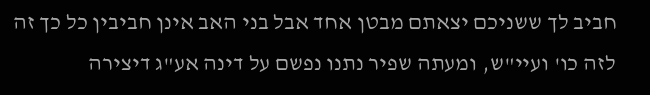חביב לך ששניכם יצאתם מבטן אחד אבל בני האב אינן חביבין כל כך זה לזה כו' ועיי"ש, ומעתה שפיר נתנו נפשם על דינה אע"ג דיצירה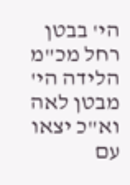הי' בבטן רחל מכ"מ הלידה הי' מבטן לאה וא"כ יצאו עם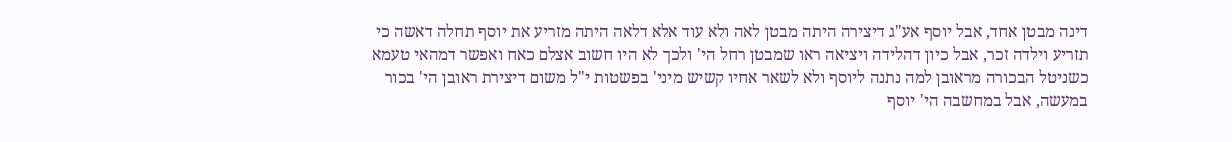דינה מבטן אחד, אבל יוסף אע"ג דיצירה היתה מבטן לאה ולא עוד אלא דלאה היתה מזריע את יוסף תחלה דאשה כי תזריע וילדה זכר, אבל כיון דהלידה ויציאה ראו שמבטן רחל הי' ולכך לא היו חשוב אצלם כאח ואפשר דמהאי טעמא כשניטל הבכורה מראובן למה נתנה ליוסף ולא לשאר אחיו קשיש מיני' בפשטות י"ל משום דיצירת ראובן הי' בכור במעשה, אבל במחשבה הי' יוסף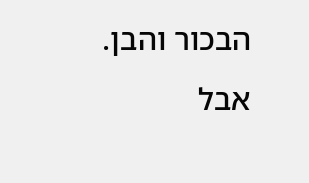הבכור והבן. אבל